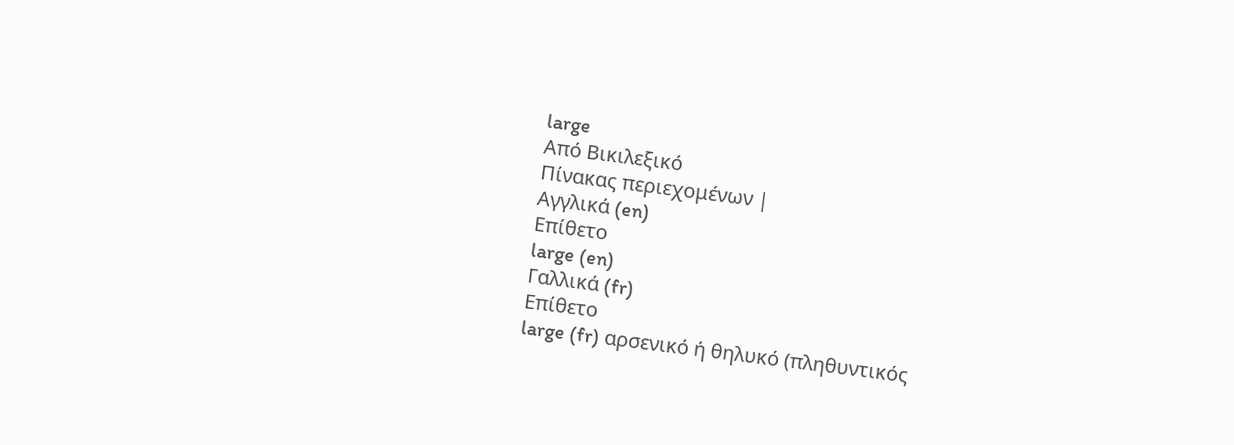large
Από Βικιλεξικό
Πίνακας περιεχομένων |
Αγγλικά (en)
Επίθετο
large (en)
Γαλλικά (fr)
Επίθετο
large (fr) αρσενικό ή θηλυκό (πληθυντικός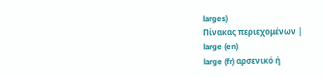larges)
Πίνακας περιεχομένων |
large (en)
large (fr) αρσενικό ή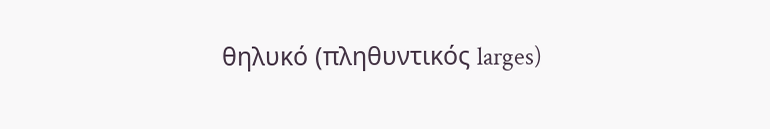θηλυκό (πληθυντικός larges)